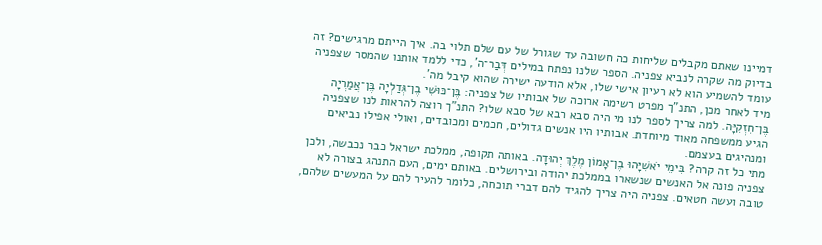דמיינו שאתם מקבלים שליחות כה חשובה עד שגורל של עם שלם תלוי בה. איך הייתם מרגישים? זה בדיוק מה שקרה לנביא צפניה. הספר שלנו נפתח במילים דְּבַר־ה', כדי ללמד אותנו שהמסר שצפניה עומד להשמיע הוא לא רעיון אישי שלו, אלא הודעה ישירה שהוא קיבל מה'.
מיד לאחר מכן, התנ"ך מפרט רשימה ארוכה של אבותיו של צפניה: בֶּן־כּוּשִׁי בֶן־גְּדַלְיָה בֶּן־אֲמַרְיָה בֶּן־חִזְקִיָּה. למה צריך לספר לנו מי היה סבא רבא של סבא שלו? התנ"ך רוצה להראות לנו שצפניה הגיע ממשפחה מאוד מיוחדת. אבותיו היו אנשים גדולים, חכמים ומכובדים, ואולי אפילו נביאים ומנהיגים בעצמם.
מתי כל זה קרה? בִּימֵי יֹאשִׁיָּהוּ בֶן־אָמוֹן מֶלֶךְ יְהוּדָה. באותה תקופה, ממלכת ישראל כבר נכבשה, ולכן צפניה פונה אל האנשים שנשארו בממלכת יהודה ובירושלים. באותם ימים, העם התנהג בצורה לא טובה ועשה חטאים. צפניה היה צריך להגיד להם דברי תוכחה, כלומר להעיר להם על המעשים שלהם,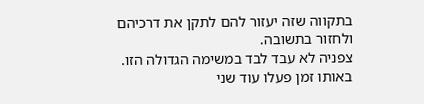בתקווה שזה יעזור להם לתקן את דרכיהם ולחזור בתשובה.
צפניה לא עבד לבד במשימה הגדולה הזו. באותו זמן פעלו עוד שני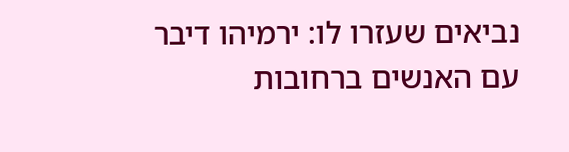נביאים שעזרו לו: ירמיהו דיבר עם האנשים ברחובות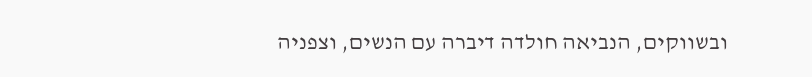ובשווקים, הנביאה חולדה דיברה עם הנשים, וצפניה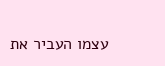עצמו העביר את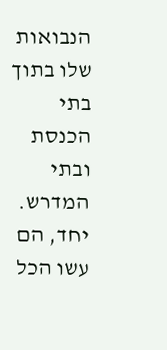הנבואות שלו בתוך בתי הכנסת ובתי המדרש. יחד, הם עשו הכל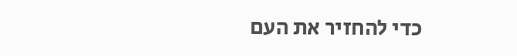כדי להחזיר את העם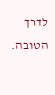לדרך הטובה.